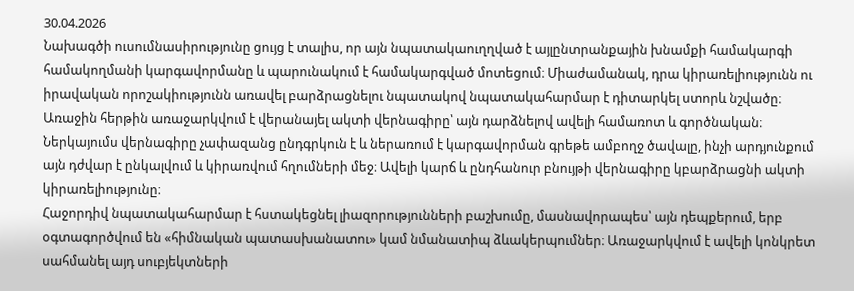30.04.2026
Նախագծի ուսումնասիրությունը ցույց է տալիս, որ այն նպատակաուղղված է այլընտրանքային խնամքի համակարգի համակողմանի կարգավորմանը և պարունակում է համակարգված մոտեցում։ Միաժամանակ, դրա կիրառելիությունն ու իրավական որոշակիությունն առավել բարձրացնելու նպատակով նպատակահարմար է դիտարկել ստորև նշվածը։
Առաջին հերթին առաջարկվում է վերանայել ակտի վերնագիրը՝ այն դարձնելով ավելի համառոտ և գործնական։ Ներկայումս վերնագիրը չափազանց ընդգրկուն է և ներառում է կարգավորման գրեթե ամբողջ ծավալը, ինչի արդյունքում այն դժվար է ընկալվում և կիրառվում հղումների մեջ։ Ավելի կարճ և ընդհանուր բնույթի վերնագիրը կբարձրացնի ակտի կիրառելիությունը։
Հաջորդիվ նպատակահարմար է հստակեցնել լիազորությունների բաշխումը, մասնավորապես՝ այն դեպքերում, երբ օգտագործվում են «հիմնական պատասխանատու» կամ նմանատիպ ձևակերպումներ։ Առաջարկվում է ավելի կոնկրետ սահմանել այդ սուբյեկտների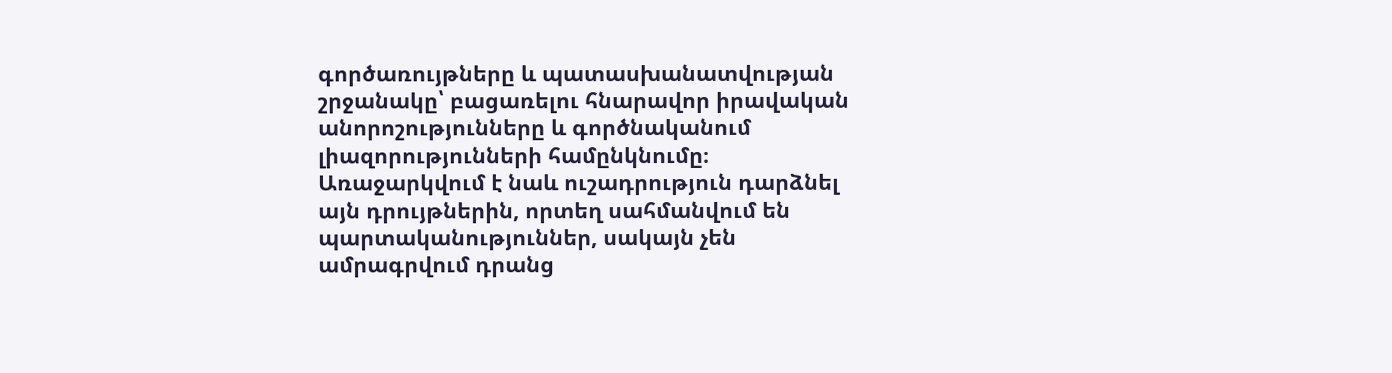գործառույթները և պատասխանատվության շրջանակը՝ բացառելու հնարավոր իրավական անորոշությունները և գործնականում լիազորությունների համընկնումը։
Առաջարկվում է նաև ուշադրություն դարձնել այն դրույթներին, որտեղ սահմանվում են պարտականություններ, սակայն չեն ամրագրվում դրանց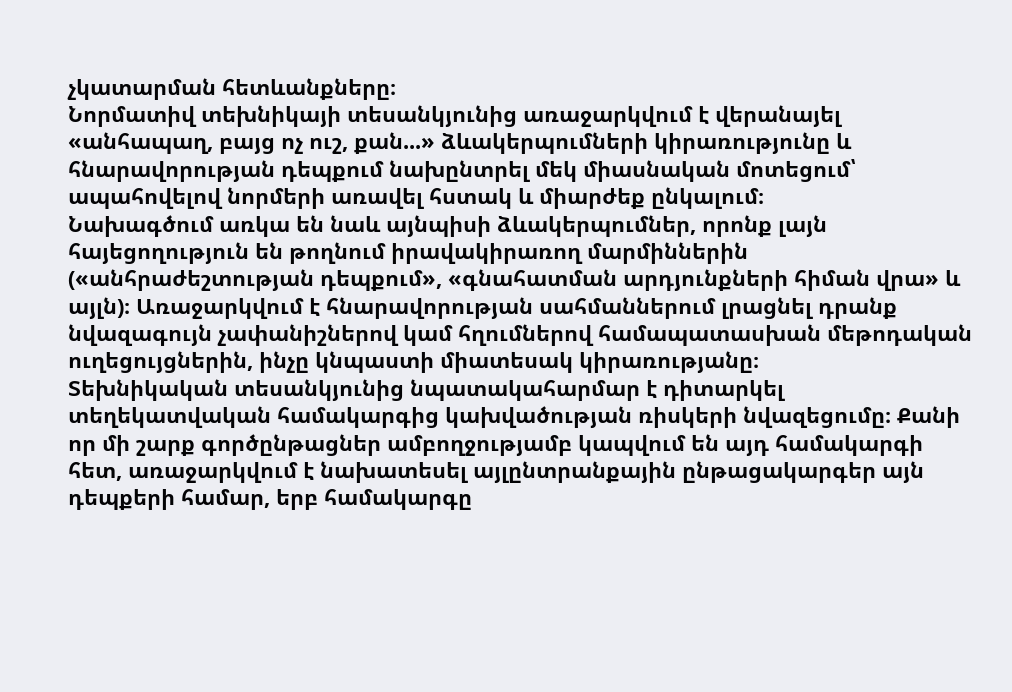չկատարման հետևանքները։
Նորմատիվ տեխնիկայի տեսանկյունից առաջարկվում է վերանայել «անհապաղ, բայց ոչ ուշ, քան...» ձևակերպումների կիրառությունը և հնարավորության դեպքում նախընտրել մեկ միասնական մոտեցում՝ ապահովելով նորմերի առավել հստակ և միարժեք ընկալում։
Նախագծում առկա են նաև այնպիսի ձևակերպումներ, որոնք լայն հայեցողություն են թողնում իրավակիրառող մարմիններին («անհրաժեշտության դեպքում», «գնահատման արդյունքների հիման վրա» և այլն)։ Առաջարկվում է հնարավորության սահմաններում լրացնել դրանք նվազագույն չափանիշներով կամ հղումներով համապատասխան մեթոդական ուղեցույցներին, ինչը կնպաստի միատեսակ կիրառությանը։
Տեխնիկական տեսանկյունից նպատակահարմար է դիտարկել տեղեկատվական համակարգից կախվածության ռիսկերի նվազեցումը։ Քանի որ մի շարք գործընթացներ ամբողջությամբ կապվում են այդ համակարգի հետ, առաջարկվում է նախատեսել այլընտրանքային ընթացակարգեր այն դեպքերի համար, երբ համակարգը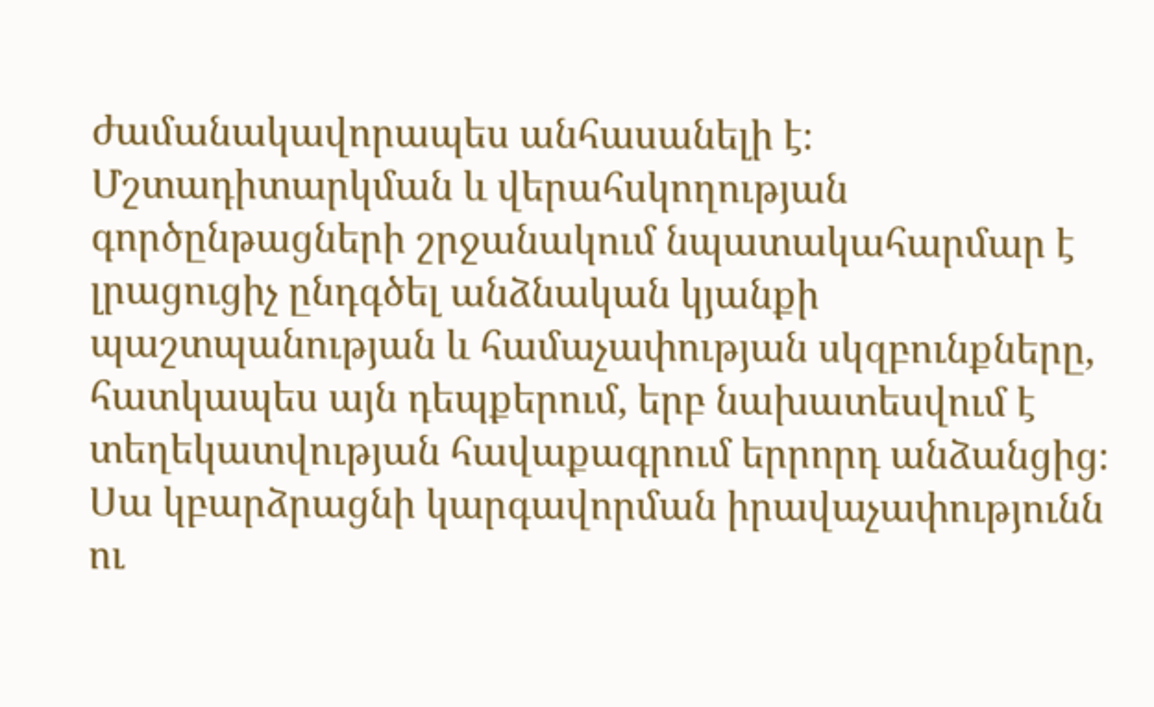ժամանակավորապես անհասանելի է։
Մշտադիտարկման և վերահսկողության գործընթացների շրջանակում նպատակահարմար է լրացուցիչ ընդգծել անձնական կյանքի պաշտպանության և համաչափության սկզբունքները, հատկապես այն դեպքերում, երբ նախատեսվում է տեղեկատվության հավաքագրում երրորդ անձանցից։ Սա կբարձրացնի կարգավորման իրավաչափությունն ու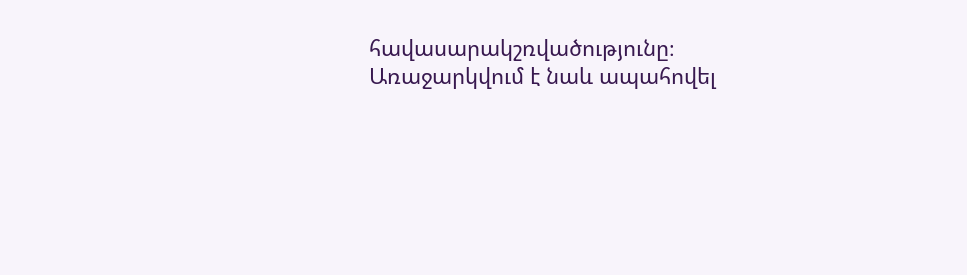հավասարակշռվածությունը։
Առաջարկվում է նաև ապահովել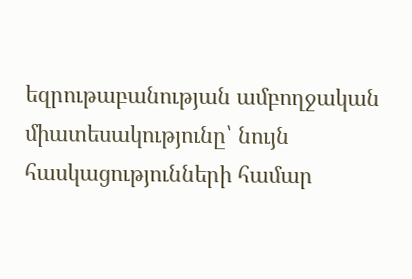եզրութաբանության ամբողջական միատեսակությունը՝ նույն հասկացությունների համար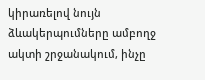կիրառելով նույն ձևակերպումները ամբողջ ակտի շրջանակում, ինչը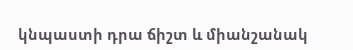կնպաստի դրա ճիշտ և միանշանակ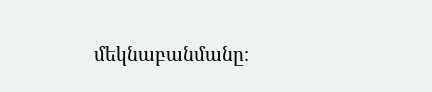մեկնաբանմանը։